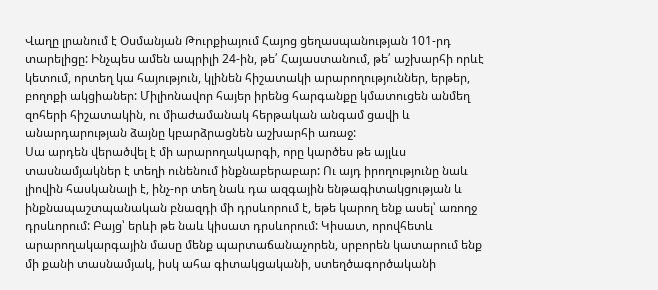Վաղը լրանում է Օսմանյան Թուրքիայում Հայոց ցեղասպանության 101-րդ տարելիցը: Ինչպես ամեն ապրիլի 24-ին, թե՛ Հայաստանում, թե՛ աշխարհի որևէ կետում, որտեղ կա հայություն, կլինեն հիշատակի արարողություններ, երթեր, բողոքի ակցիաներ: Միլիոնավոր հայեր իրենց հարգանքը կմատուցեն անմեղ զոհերի հիշատակին, ու միաժամանակ հերթական անգամ ցավի և անարդարության ձայնը կբարձրացնեն աշխարհի առաջ:
Սա արդեն վերածվել է մի արարողակարգի, որը կարծես թե այլևս տասնամյակներ է տեղի ունենում ինքնաբերաբար: Ու այդ իրողությունը նաև լիովին հասկանալի է, ինչ-որ տեղ նաև դա ազգային ենթագիտակցության և ինքնապաշտպանական բնազդի մի դրսևորում է, եթե կարող ենք ասել՝ առողջ դրսևորում: Բայց՝ երևի թե նաև կիսատ դրսևորում: Կիսատ, որովհետև արարողակարգային մասը մենք պարտաճանաչորեն, սրբորեն կատարում ենք մի քանի տասնամյակ, իսկ ահա գիտակցականի, ստեղծագործականի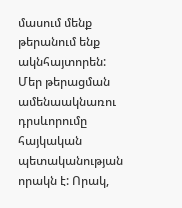մասում մենք թերանում ենք ակնհայտորեն:
Մեր թերացման ամենաակնառու դրսևորումը հայկական պետականության որակն է: Որակ,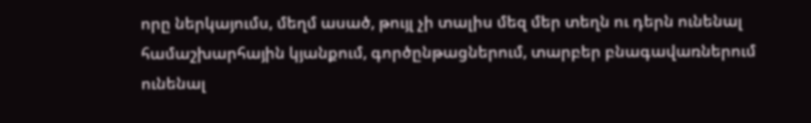որը ներկայումս, մեղմ ասած, թույլ չի տալիս մեզ մեր տեղն ու դերն ունենալ համաշխարհային կյանքում, գործընթացներում, տարբեր բնագավառներում ունենալ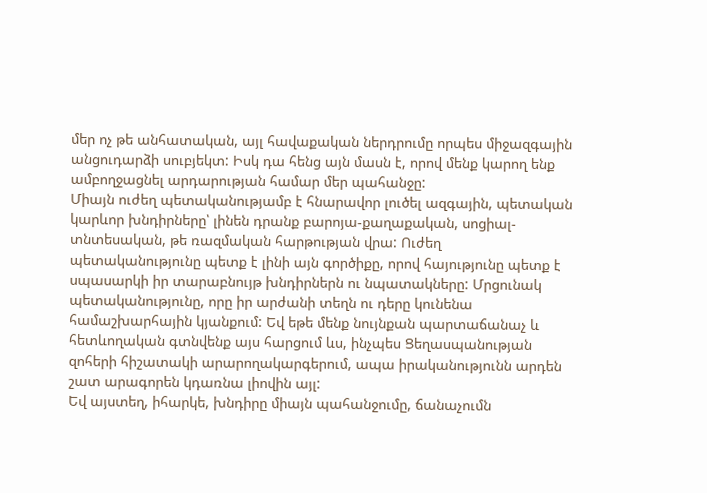մեր ոչ թե անհատական, այլ հավաքական ներդրումը որպես միջազգային անցուդարձի սուբյեկտ: Իսկ դա հենց այն մասն է, որով մենք կարող ենք ամբողջացնել արդարության համար մեր պահանջը:
Միայն ուժեղ պետականությամբ է հնարավոր լուծել ազգային, պետական կարևոր խնդիրները՝ լինեն դրանք բարոյա-քաղաքական, սոցիալ-տնտեսական, թե ռազմական հարթության վրա: Ուժեղ պետականությունը պետք է լինի այն գործիքը, որով հայությունը պետք է սպասարկի իր տարաբնույթ խնդիրներն ու նպատակները: Մրցունակ պետականությունը, որը իր արժանի տեղն ու դերը կունենա համաշխարհային կյանքում: Եվ եթե մենք նույնքան պարտաճանաչ և հետևողական գտնվենք այս հարցում ևս, ինչպես Ցեղասպանության զոհերի հիշատակի արարողակարգերում, ապա իրականությունն արդեն շատ արագորեն կդառնա լիովին այլ:
Եվ այստեղ, իհարկե, խնդիրը միայն պահանջումը, ճանաչումն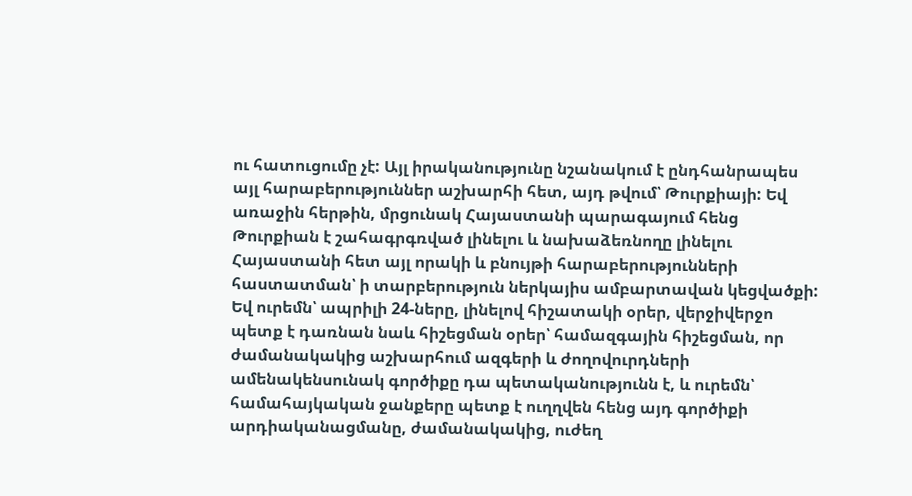ու հատուցումը չէ: Այլ իրականությունը նշանակում է ընդհանրապես այլ հարաբերություններ աշխարհի հետ, այդ թվում՝ Թուրքիայի: Եվ առաջին հերթին, մրցունակ Հայաստանի պարագայում հենց Թուրքիան է շահագրգռված լինելու և նախաձեռնողը լինելու Հայաստանի հետ այլ որակի և բնույթի հարաբերությունների հաստատման՝ ի տարբերություն ներկայիս ամբարտավան կեցվածքի:
Եվ ուրեմն՝ ապրիլի 24-ները, լինելով հիշատակի օրեր, վերջիվերջո պետք է դառնան նաև հիշեցման օրեր՝ համազգային հիշեցման, որ ժամանակակից աշխարհում ազգերի և ժողովուրդների ամենակենսունակ գործիքը դա պետականությունն է, և ուրեմն՝ համահայկական ջանքերը պետք է ուղղվեն հենց այդ գործիքի արդիականացմանը, ժամանակակից, ուժեղ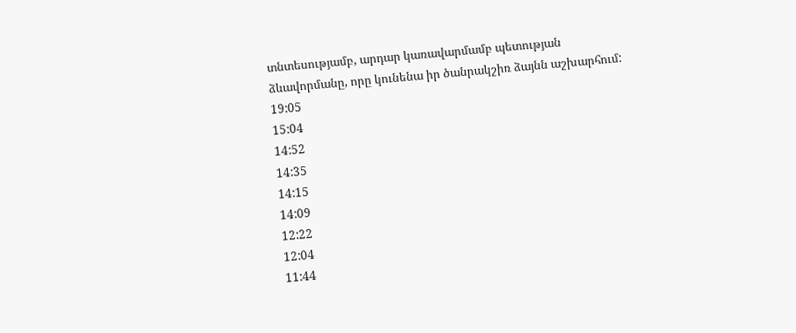տնտեսությամբ, արդար կառավարմամբ պետության ձևավորմանը, որը կունենա իր ծանրակշիռ ձայնն աշխարհում:
19:05
15:04
14:52
14:35
14:15
14:09
12:22
12:04
11:44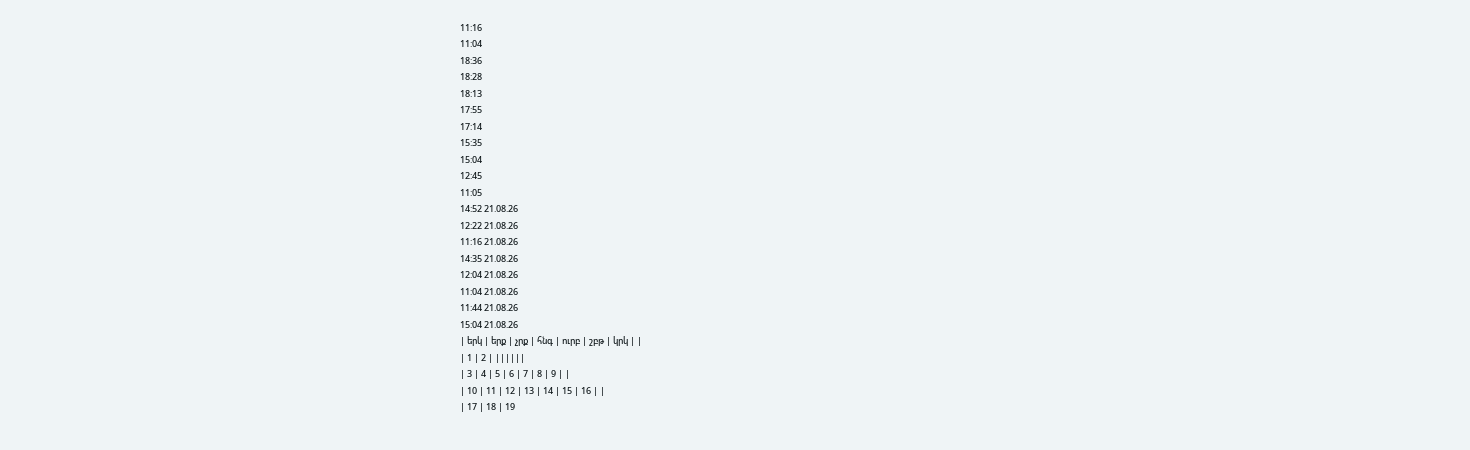11:16
11:04
18:36
18:28
18:13
17:55
17:14
15:35
15:04
12:45
11:05
14:52 21.08.26
12:22 21.08.26
11:16 21.08.26
14:35 21.08.26
12:04 21.08.26
11:04 21.08.26
11:44 21.08.26
15:04 21.08.26
| երկ | երք | չրք | հնգ | ուրբ | շբթ | կրկ | |
| 1 | 2 | ||||||
| 3 | 4 | 5 | 6 | 7 | 8 | 9 | |
| 10 | 11 | 12 | 13 | 14 | 15 | 16 | |
| 17 | 18 | 19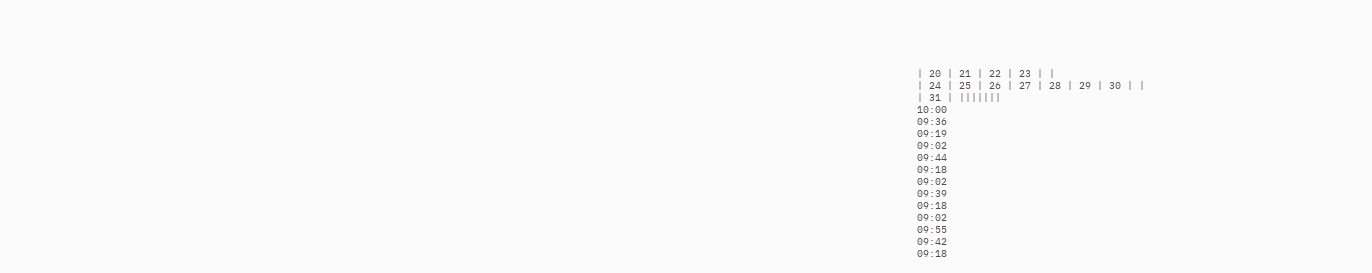| 20 | 21 | 22 | 23 | |
| 24 | 25 | 26 | 27 | 28 | 29 | 30 | |
| 31 | |||||||
10:00
09:36
09:19
09:02
09:44
09:18
09:02
09:39
09:18
09:02
09:55
09:42
09:18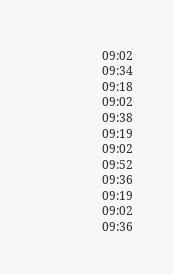09:02
09:34
09:18
09:02
09:38
09:19
09:02
09:52
09:36
09:19
09:02
09:36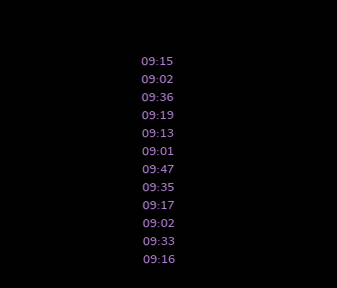09:15
09:02
09:36
09:19
09:13
09:01
09:47
09:35
09:17
09:02
09:33
09:16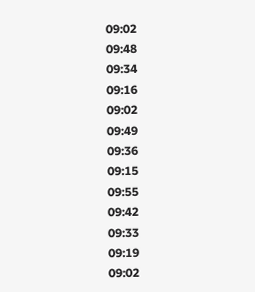09:02
09:48
09:34
09:16
09:02
09:49
09:36
09:15
09:55
09:42
09:33
09:19
09:02